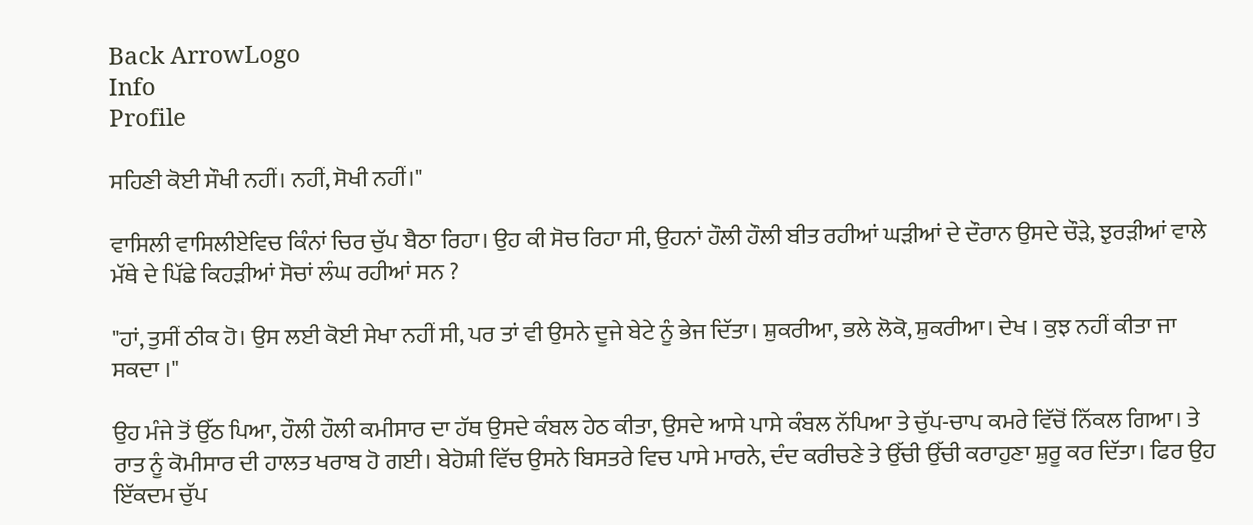Back ArrowLogo
Info
Profile

ਸਹਿਣੀ ਕੋਈ ਸੌਖੀ ਨਹੀਂ। ਨਹੀਂ, ਸੋਖੀ ਨਹੀਂ।"

ਵਾਸਿਲੀ ਵਾਸਿਲੀਏਵਿਚ ਕਿੰਨਾਂ ਚਿਰ ਚੁੱਪ ਬੈਠਾ ਰਿਹਾ। ਉਹ ਕੀ ਸੋਚ ਰਿਹਾ ਸੀ, ਉਹਨਾਂ ਹੌਲੀ ਹੌਲੀ ਬੀਤ ਰਹੀਆਂ ਘੜੀਆਂ ਦੇ ਦੌਰਾਨ ਉਸਦੇ ਚੌੜੇ, ਝੁਰੜੀਆਂ ਵਾਲੇ ਮੱਥੇ ਦੇ ਪਿੱਛੇ ਕਿਹੜੀਆਂ ਸੋਚਾਂ ਲੰਘ ਰਹੀਆਂ ਸਨ ?

"ਹਾਂ, ਤੁਸੀਂ ਠੀਕ ਹੋ। ਉਸ ਲਈ ਕੋਈ ਸੇਖਾ ਨਹੀਂ ਸੀ, ਪਰ ਤਾਂ ਵੀ ਉਸਨੇ ਦੂਜੇ ਬੇਟੇ ਨੂੰ ਭੇਜ ਦਿੱਤਾ। ਸ਼ੁਕਰੀਆ, ਭਲੇ ਲੋਕੋ, ਸ਼ੁਕਰੀਆ। ਦੇਖ । ਕੁਝ ਨਹੀਂ ਕੀਤਾ ਜਾ ਸਕਦਾ ।"

ਉਹ ਮੰਜੇ ਤੋਂ ਉੱਠ ਪਿਆ, ਹੌਲੀ ਹੌਲੀ ਕਮੀਸਾਰ ਦਾ ਹੱਥ ਉਸਦੇ ਕੰਬਲ ਹੇਠ ਕੀਤਾ, ਉਸਦੇ ਆਸੇ ਪਾਸੇ ਕੰਬਲ ਨੱਪਿਆ ਤੇ ਚੁੱਪ-ਚਾਪ ਕਮਰੇ ਵਿੱਚੋਂ ਨਿੱਕਲ ਗਿਆ। ਤੇ ਰਾਤ ਨੂੰ ਕੋਮੀਸਾਰ ਦੀ ਹਾਲਤ ਖਰਾਬ ਹੋ ਗਈ। ਬੇਹੋਸ਼ੀ ਵਿੱਚ ਉਸਨੇ ਬਿਸਤਰੇ ਵਿਚ ਪਾਸੇ ਮਾਰਨੇ, ਦੰਦ ਕਰੀਚਣੇ ਤੇ ਉੱਚੀ ਉੱਚੀ ਕਰਾਹੁਣਾ ਸ਼ੁਰੂ ਕਰ ਦਿੱਤਾ। ਫਿਰ ਉਹ ਇੱਕਦਮ ਚੁੱਪ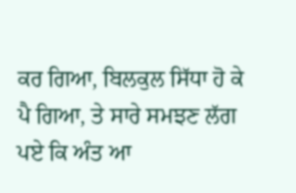ਕਰ ਗਿਆ, ਬਿਲਕੁਲ ਸਿੱਧਾ ਹੋ ਕੇ ਪੈ ਗਿਆ, ਤੇ ਸਾਰੇ ਸਮਝਣ ਲੱਗ ਪਏ ਕਿ ਅੰਤ ਆ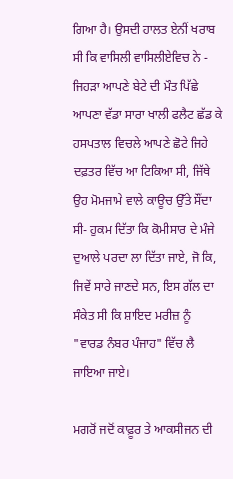ਗਿਆ ਹੈ। ਉਸਦੀ ਹਾਲਤ ਏਨੀਂ ਖਰਾਬ ਸੀ ਕਿ ਵਾਸਿਲੀ ਵਾਸਿਲੀਏਵਿਚ ਨੇ - ਜਿਹੜਾ ਆਪਣੇ ਬੇਟੇ ਦੀ ਮੌਤ ਪਿੱਛੇ ਆਪਣਾ ਵੱਡਾ ਸਾਰਾ ਖਾਲੀ ਫਲੈਟ ਛੱਡ ਕੇ ਹਸਪਤਾਲ ਵਿਚਲੇ ਆਪਣੇ ਛੋਟੇ ਜਿਹੇ ਦਫ਼ਤਰ ਵਿੱਚ ਆ ਟਿਕਿਆ ਸੀ, ਜਿੱਥੇ ਉਹ ਮੋਮਜਾਮੇ ਵਾਲੇ ਕਾਊਚ ਉੱਤੇ ਸੌਂਦਾ ਸੀ- ਹੁਕਮ ਦਿੱਤਾ ਕਿ ਕੋਮੀਸਾਰ ਦੇ ਮੰਜੇ ਦੁਆਲੇ ਪਰਦਾ ਲਾ ਦਿੱਤਾ ਜਾਏ, ਜੋ ਕਿ, ਜਿਵੇਂ ਸਾਰੇ ਜਾਣਦੇ ਸਨ, ਇਸ ਗੱਲ ਦਾ ਸੰਕੇਤ ਸੀ ਕਿ ਸ਼ਾਇਦ ਮਰੀਜ਼ ਨੂੰ "ਵਾਰਡ ਨੰਬਰ ਪੰਜਾਹ" ਵਿੱਚ ਲੈ ਜਾਇਆ ਜਾਏ।

ਮਗਰੋਂ ਜਦੋਂ ਕਾਫ਼ੂਰ ਤੇ ਆਕਸੀਜਨ ਦੀ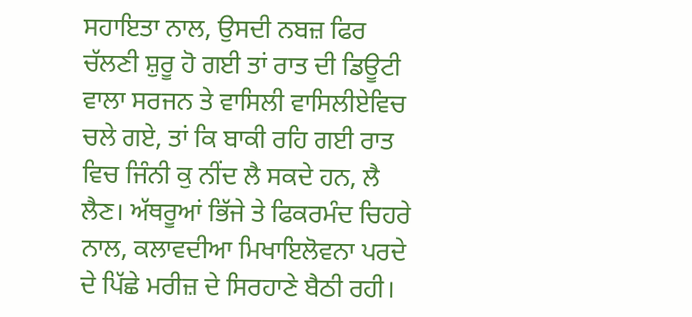ਸਹਾਇਤਾ ਨਾਲ, ਉਸਦੀ ਨਬਜ਼ ਫਿਰ ਚੱਲਣੀ ਸ਼ੁਰੂ ਹੋ ਗਈ ਤਾਂ ਰਾਤ ਦੀ ਡਿਊਟੀ ਵਾਲਾ ਸਰਜਨ ਤੇ ਵਾਸਿਲੀ ਵਾਸਿਲੀਏਵਿਚ ਚਲੇ ਗਏ, ਤਾਂ ਕਿ ਬਾਕੀ ਰਹਿ ਗਈ ਰਾਤ ਵਿਚ ਜਿੰਨੀ ਕੁ ਨੀਂਦ ਲੈ ਸਕਦੇ ਹਨ, ਲੈ ਲੈਣ। ਅੱਥਰੂਆਂ ਭਿੱਜੇ ਤੇ ਫਿਕਰਮੰਦ ਚਿਹਰੇ ਨਾਲ, ਕਲਾਵਦੀਆ ਮਿਖਾਇਲੋਵਨਾ ਪਰਦੇ ਦੇ ਪਿੱਛੇ ਮਰੀਜ਼ ਦੇ ਸਿਰਹਾਣੇ ਬੈਠੀ ਰਹੀ।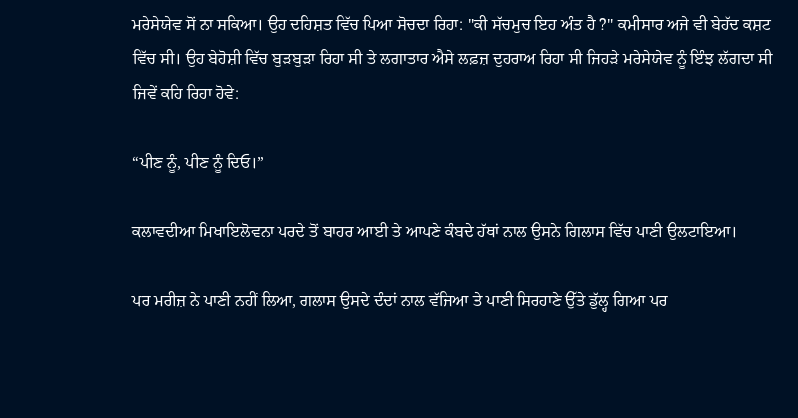ਮਰੇਸੇਯੇਵ ਸੋਂ ਨਾ ਸਕਿਆ। ਉਹ ਦਹਿਸ਼ਤ ਵਿੱਚ ਪਿਆ ਸੋਚਦਾ ਰਿਹਾ: "ਕੀ ਸੱਚਮੁਚ ਇਹ ਅੰਤ ਹੈ ?" ਕਮੀਸਾਰ ਅਜੇ ਵੀ ਬੇਹੱਦ ਕਸ਼ਟ ਵਿੱਚ ਸੀ। ਉਹ ਬੇਹੋਸ਼ੀ ਵਿੱਚ ਬੁੜਬੁੜਾ ਰਿਹਾ ਸੀ ਤੇ ਲਗਾਤਾਰ ਐਸੇ ਲਫ਼ਜ਼ ਦੁਹਰਾਅ ਰਿਹਾ ਸੀ ਜਿਹੜੇ ਮਰੇਸੇਯੇਵ ਨੂੰ ਇੰਝ ਲੱਗਦਾ ਸੀ ਜਿਵੇਂ ਕਹਿ ਰਿਹਾ ਹੋਵੇ:

“ਪੀਣ ਨੂੰ, ਪੀਣ ਨੂੰ ਦਿਓ।”

ਕਲਾਵਦੀਆ ਮਿਖਾਇਲੋਵਨਾ ਪਰਦੇ ਤੋਂ ਬਾਹਰ ਆਈ ਤੇ ਆਪਣੇ ਕੰਬਦੇ ਹੱਥਾਂ ਨਾਲ ਉਸਨੇ ਗਿਲਾਸ ਵਿੱਚ ਪਾਣੀ ਉਲਟਾਇਆ।

ਪਰ ਮਰੀਜ਼ ਨੇ ਪਾਣੀ ਨਹੀਂ ਲਿਆ, ਗਲਾਸ ਉਸਦੇ ਦੰਦਾਂ ਨਾਲ ਵੱਜਿਆ ਤੇ ਪਾਣੀ ਸਿਰਹਾਣੇ ਉੱਤੇ ਡੁੱਲ੍ਹ ਗਿਆ ਪਰ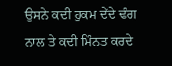ਉਸਨੇ ਕਦੀ ਹੁਕਮ ਦੇਂਦੇ ਢੰਗ ਨਾਲ ਤੇ ਕਦੀ ਮਿੰਨਤ ਕਰਦੇ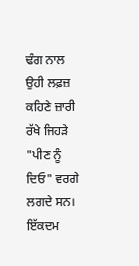ਢੰਗ ਨਾਲ ਉਹੀ ਲਫ਼ਜ਼ ਕਹਿਣੇ ਜ਼ਾਰੀ ਰੱਖੇ ਜਿਹੜੇ "ਪੀਣ ਨੂੰ ਦਿਓ" ਵਰਗੇ ਲਗਦੇ ਸਨ। ਇੱਕਦਮ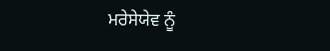ਮਰੇਸੇਯੇਵ ਨੂੰ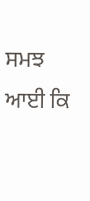ਸਮਝ ਆਈ ਕਿ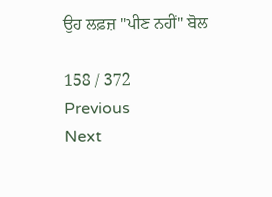ਉਹ ਲਫ਼ਜ਼ "ਪੀਣ ਨਹੀਂ" ਬੋਲ

158 / 372
Previous
Next